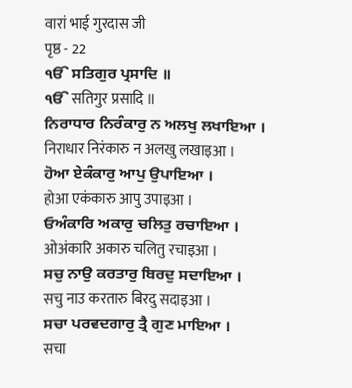वारां भाई गुरदास जी
पृष्ठ - 22
ੴ ਸਤਿਗੁਰ ਪ੍ਰਸਾਦਿ ॥
ੴ सतिगुर प्रसादि ॥
ਨਿਰਾਧਾਰ ਨਿਰੰਕਾਰੁ ਨ ਅਲਖੁ ਲਖਾਇਆ ।
निराधार निरंकारु न अलखु लखाइआ ।
ਹੋਆ ਏਕੰਕਾਰੁ ਆਪੁ ਉਪਾਇਆ ।
होआ एकंकारु आपु उपाइआ ।
ਓਅੰਕਾਰਿ ਅਕਾਰੁ ਚਲਿਤੁ ਰਚਾਇਆ ।
ओअंकारि अकारु चलितु रचाइआ ।
ਸਚੁ ਨਾਉ ਕਰਤਾਰੁ ਬਿਰਦੁ ਸਦਾਇਆ ।
सचु नाउ करतारु बिरदु सदाइआ ।
ਸਚਾ ਪਰਵਦਗਾਰੁ ਤ੍ਰੈ ਗੁਣ ਮਾਇਆ ।
सचा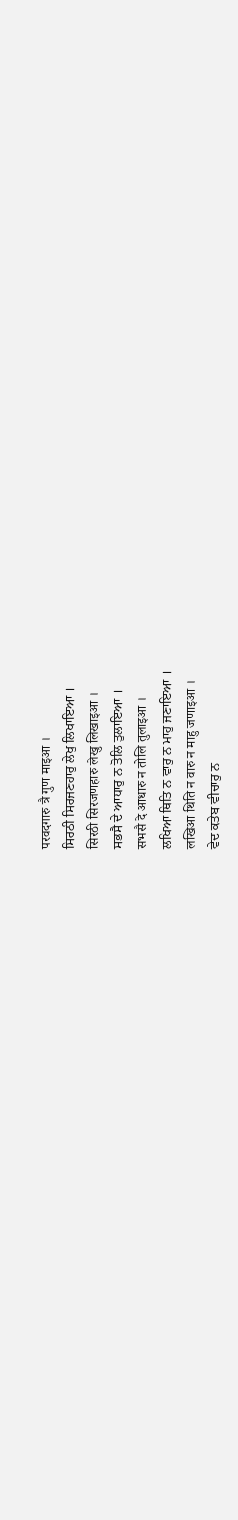परवदगारु त्रै गुण माइआ ।
ਸਿਰਠੀ ਸਿਰਜਣਹਾਰੁ ਲੇਖੁ ਲਿਖਾਇਆ ।
सिरठी सिरजणहारु लेखु लिखाइआ ।
ਸਭਸੈ ਦੇ ਆਧਾਰੁ ਨ ਤੋਲਿ ਤੁਲਾਇਆ ।
सभसै दे आधारु न तोलि तुलाइआ ।
ਲਖਿਆ ਥਿਤਿ ਨ ਵਾਰੁ ਨ ਮਾਹੁ ਜਣਾਇਆ ।
लखिआ थिति न वारु न माहु जणाइआ ।
ਵੇਦ ਕਤੇਬ ਵੀਚਾਰੁ ਨ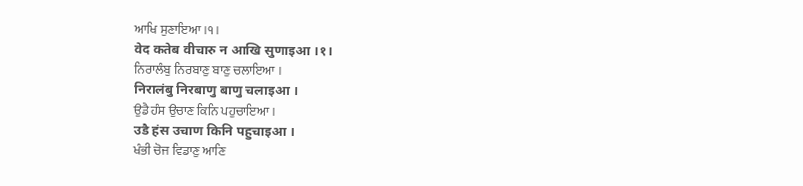ਆਖਿ ਸੁਣਾਇਆ ।੧।
वेद कतेब वीचारु न आखि सुणाइआ ।१।
ਨਿਰਾਲੰਬੁ ਨਿਰਬਾਣੁ ਬਾਣੁ ਚਲਾਇਆ ।
निरालंबु निरबाणु बाणु चलाइआ ।
ਉਡੈ ਹੰਸ ਉਚਾਣ ਕਿਨਿ ਪਹੁਚਾਇਆ ।
उडै हंस उचाण किनि पहुचाइआ ।
ਖੰਭੀ ਚੋਜ ਵਿਡਾਣੁ ਆਣਿ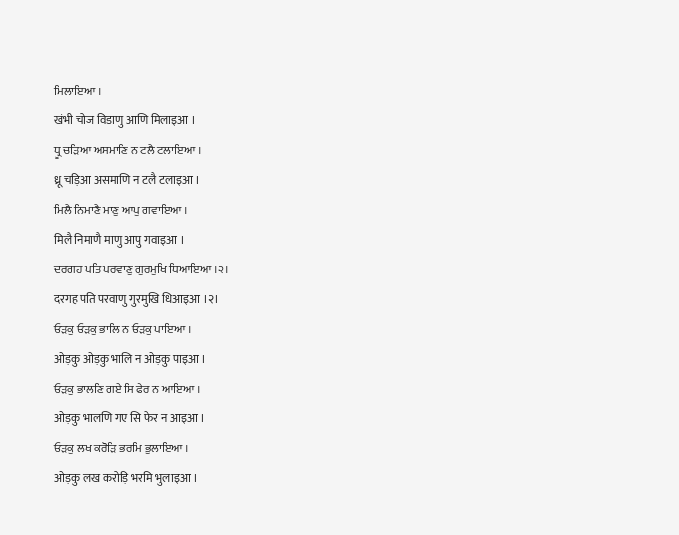ਮਿਲਾਇਆ ।
खंभी चोज विडाणु आणि मिलाइआ ।
ਧ੍ਰੂ ਚੜਿਆ ਅਸਮਾਣਿ ਨ ਟਲੈ ਟਲਾਇਆ ।
ध्रू चड़िआ असमाणि न टलै टलाइआ ।
ਮਿਲੈ ਨਿਮਾਣੈ ਮਾਣੁ ਆਪੁ ਗਵਾਇਆ ।
मिलै निमाणै माणु आपु गवाइआ ।
ਦਰਗਹ ਪਤਿ ਪਰਵਾਣੁ ਗੁਰਮੁਖਿ ਧਿਆਇਆ ।੨।
दरगह पति परवाणु गुरमुखि धिआइआ ।२।
ਓੜਕੁ ਓੜਕੁ ਭਾਲਿ ਨ ਓੜਕੁ ਪਾਇਆ ।
ओड़कु ओड़कु भालि न ओड़कु पाइआ ।
ਓੜਕੁ ਭਾਲਣਿ ਗਏ ਸਿ ਫੇਰ ਨ ਆਇਆ ।
ओड़कु भालणि गए सि फेर न आइआ ।
ਓੜਕੁ ਲਖ ਕਰੋੜਿ ਭਰਮਿ ਭੁਲਾਇਆ ।
ओड़कु लख करोड़ि भरमि भुलाइआ ।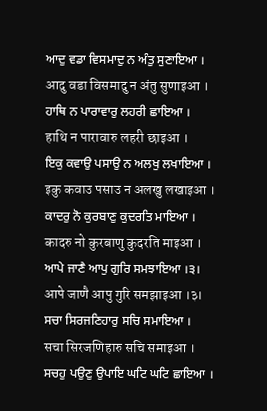ਆਦੁ ਵਡਾ ਵਿਸਮਾਦੁ ਨ ਅੰਤੁ ਸੁਣਾਇਆ ।
आदु वडा विसमादु न अंतु सुणाइआ ।
ਹਾਥਿ ਨ ਪਾਰਾਵਾਰੁ ਲਹਰੀ ਛਾਇਆ ।
हाथि न पारावारु लहरी छाइआ ।
ਇਕੁ ਕਵਾਉ ਪਸਾਉ ਨ ਅਲਖੁ ਲਖਾਇਆ ।
इकु कवाउ पसाउ न अलखु लखाइआ ।
ਕਾਦਰੁ ਨੋ ਕੁਰਬਾਣੁ ਕੁਦਰਤਿ ਮਾਇਆ ।
कादरु नो कुरबाणु कुदरति माइआ ।
ਆਪੇ ਜਾਣੈ ਆਪੁ ਗੁਰਿ ਸਮਝਾਇਆ ।੩।
आपे जाणै आपु गुरि समझाइआ ।३।
ਸਚਾ ਸਿਰਜਣਿਹਾਰੁ ਸਚਿ ਸਮਾਇਆ ।
सचा सिरजणिहारु सचि समाइआ ।
ਸਚਹੁ ਪਉਣੁ ਉਪਾਇ ਘਟਿ ਘਟਿ ਛਾਇਆ ।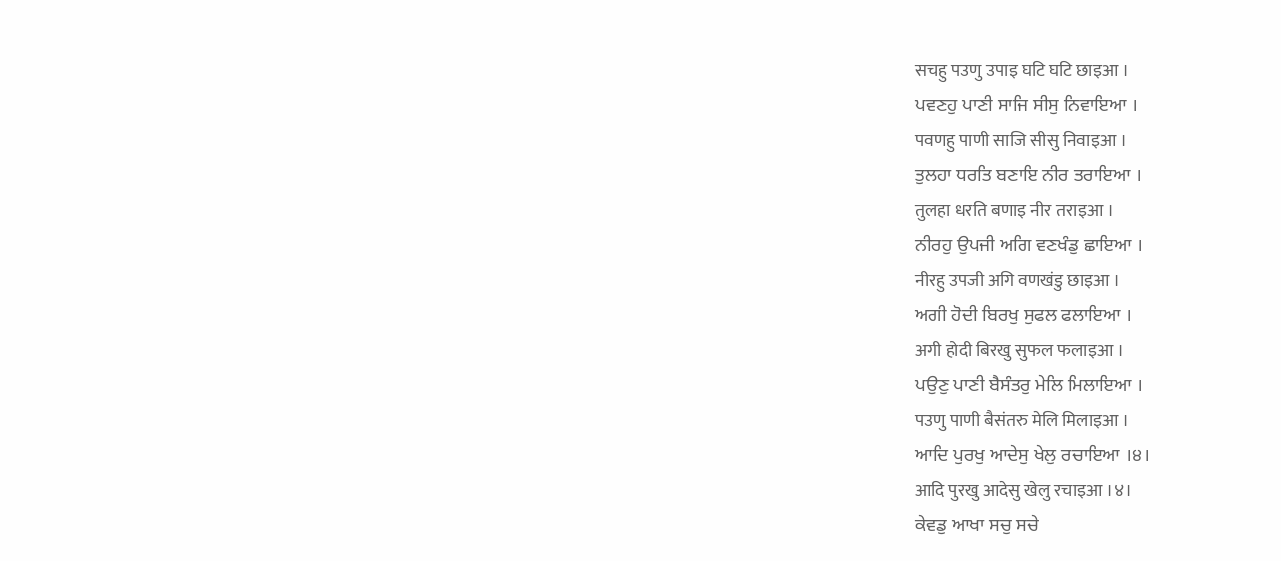सचहु पउणु उपाइ घटि घटि छाइआ ।
ਪਵਣਹੁ ਪਾਣੀ ਸਾਜਿ ਸੀਸੁ ਨਿਵਾਇਆ ।
पवणहु पाणी साजि सीसु निवाइआ ।
ਤੁਲਹਾ ਧਰਤਿ ਬਣਾਇ ਨੀਰ ਤਰਾਇਆ ।
तुलहा धरति बणाइ नीर तराइआ ।
ਨੀਰਹੁ ਉਪਜੀ ਅਗਿ ਵਣਖੰਡੁ ਛਾਇਆ ।
नीरहु उपजी अगि वणखंडु छाइआ ।
ਅਗੀ ਹੋਦੀ ਬਿਰਖੁ ਸੁਫਲ ਫਲਾਇਆ ।
अगी होदी बिरखु सुफल फलाइआ ।
ਪਉਣੁ ਪਾਣੀ ਬੈਸੰਤਰੁ ਮੇਲਿ ਮਿਲਾਇਆ ।
पउणु पाणी बैसंतरु मेलि मिलाइआ ।
ਆਦਿ ਪੁਰਖੁ ਆਦੇਸੁ ਖੇਲੁ ਰਚਾਇਆ ।੪।
आदि पुरखु आदेसु खेलु रचाइआ ।४।
ਕੇਵਡੁ ਆਖਾ ਸਚੁ ਸਚੇ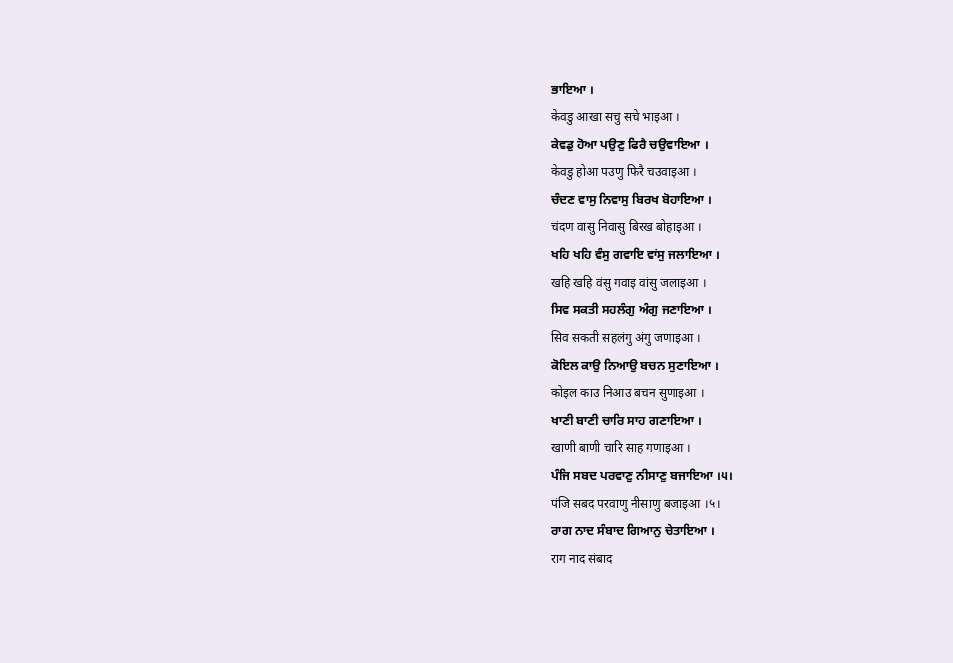ਭਾਇਆ ।
केवडु आखा सचु सचे भाइआ ।
ਕੇਵਡੁ ਹੋਆ ਪਉਣੁ ਫਿਰੈ ਚਉਵਾਇਆ ।
केवडु होआ पउणु फिरै चउवाइआ ।
ਚੰਦਣ ਵਾਸੁ ਨਿਵਾਸੁ ਬਿਰਖ ਬੋਹਾਇਆ ।
चंदण वासु निवासु बिरख बोहाइआ ।
ਖਹਿ ਖਹਿ ਵੰਸੁ ਗਵਾਇ ਵਾਂਸੁ ਜਲਾਇਆ ।
खहि खहि वंसु गवाइ वांसु जलाइआ ।
ਸਿਵ ਸਕਤੀ ਸਹਲੰਗੁ ਅੰਗੁ ਜਣਾਇਆ ।
सिव सकती सहलंगु अंगु जणाइआ ।
ਕੋਇਲ ਕਾਉ ਨਿਆਉ ਬਚਨ ਸੁਣਾਇਆ ।
कोइल काउ निआउ बचन सुणाइआ ।
ਖਾਣੀ ਬਾਣੀ ਚਾਰਿ ਸਾਹ ਗਣਾਇਆ ।
खाणी बाणी चारि साह गणाइआ ।
ਪੰਜਿ ਸਬਦ ਪਰਵਾਣੁ ਨੀਸਾਣੁ ਬਜਾਇਆ ।੫।
पंजि सबद परवाणु नीसाणु बजाइआ ।५।
ਰਾਗ ਨਾਦ ਸੰਬਾਦ ਗਿਆਨੁ ਚੇਤਾਇਆ ।
राग नाद संबाद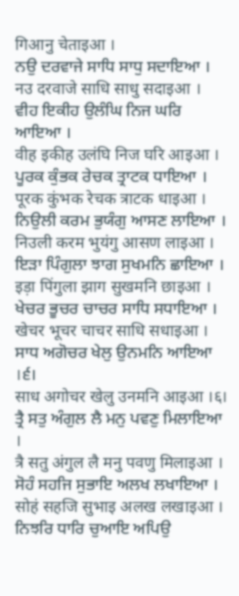गिआनु चेताइआ ।
ਨਉ ਦਰਵਾਜੇ ਸਾਧਿ ਸਾਧੁ ਸਦਾਇਆ ।
नउ दरवाजे साधि साधु सदाइआ ।
ਵੀਹ ਇਕੀਹ ਉਲੰਘਿ ਨਿਜ ਘਰਿ ਆਇਆ ।
वीह इकीह उलंघि निज घरि आइआ ।
ਪੂਰਕ ਕੁੰਭਕ ਰੇਚਕ ਤ੍ਰਾਟਕ ਧਾਇਆ ।
पूरक कुंभक रेचक त्राटक धाइआ ।
ਨਿਉਲੀ ਕਰਮ ਭੁਯੰਗੁ ਆਸਣ ਲਾਇਆ ।
निउली करम भुयंगु आसण लाइआ ।
ਇੜਾ ਪਿੰਗੁਲਾ ਝਾਗ ਸੁਖਮਨਿ ਛਾਇਆ ।
इड़ा पिंगुला झाग सुखमनि छाइआ ।
ਖੇਚਰ ਭੂਚਰ ਚਾਚਰ ਸਾਧਿ ਸਧਾਇਆ ।
खेचर भूचर चाचर साधि सधाइआ ।
ਸਾਧ ਅਗੋਚਰ ਖੇਲੁ ਉਨਮਨਿ ਆਇਆ ।੬।
साध अगोचर खेलु उनमनि आइआ ।६।
ਤ੍ਰੈ ਸਤੁ ਅੰਗੁਲ ਲੈ ਮਨੁ ਪਵਣੁ ਮਿਲਾਇਆ ।
त्रै सतु अंगुल लै मनु पवणु मिलाइआ ।
ਸੋਹੰ ਸਹਜਿ ਸੁਭਾਇ ਅਲਖ ਲਖਾਇਆ ।
सोहं सहजि सुभाइ अलख लखाइआ ।
ਨਿਝਰਿ ਧਾਰਿ ਚੁਆਇ ਅਪਿਉ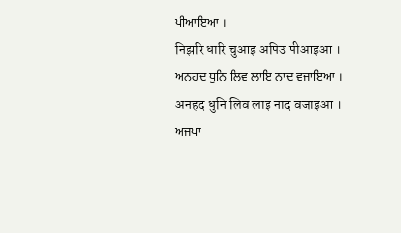ਪੀਆਇਆ ।
निझरि धारि चुआइ अपिउ पीआइआ ।
ਅਨਹਦ ਧੁਨਿ ਲਿਵ ਲਾਇ ਨਾਦ ਵਜਾਇਆ ।
अनहद धुनि लिव लाइ नाद वजाइआ ।
ਅਜਪਾ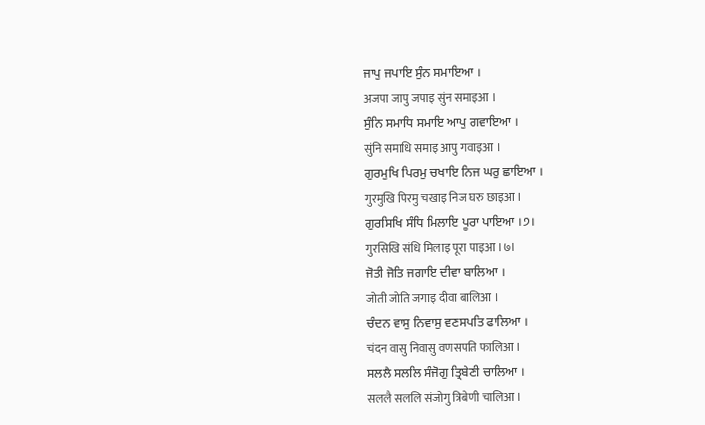ਜਾਪੁ ਜਪਾਇ ਸੁੰਨ ਸਮਾਇਆ ।
अजपा जापु जपाइ सुंन समाइआ ।
ਸੁੰਨਿ ਸਮਾਧਿ ਸਮਾਇ ਆਪੁ ਗਵਾਇਆ ।
सुंनि समाधि समाइ आपु गवाइआ ।
ਗੁਰਮੁਖਿ ਪਿਰਮੁ ਚਖਾਇ ਨਿਜ ਘਰੁ ਛਾਇਆ ।
गुरमुखि पिरमु चखाइ निज घरु छाइआ ।
ਗੁਰਸਿਖਿ ਸੰਧਿ ਮਿਲਾਇ ਪੂਰਾ ਪਾਇਆ ।੭।
गुरसिखि संधि मिलाइ पूरा पाइआ ।७।
ਜੋਤੀ ਜੋਤਿ ਜਗਾਇ ਦੀਵਾ ਬਾਲਿਆ ।
जोती जोति जगाइ दीवा बालिआ ।
ਚੰਦਨ ਵਾਸੁ ਨਿਵਾਸੁ ਵਣਸਪਤਿ ਫਾਲਿਆ ।
चंदन वासु निवासु वणसपति फालिआ ।
ਸਲਲੈ ਸਲਲਿ ਸੰਜੋਗੁ ਤ੍ਰਿਬੇਣੀ ਚਾਲਿਆ ।
सललै सललि संजोगु त्रिबेणी चालिआ ।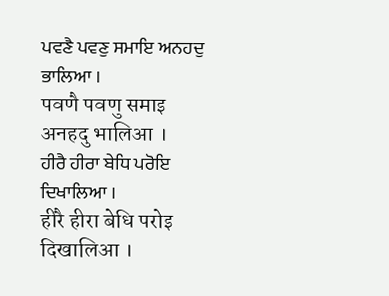ਪਵਣੈ ਪਵਣੁ ਸਮਾਇ ਅਨਹਦੁ ਭਾਲਿਆ ।
पवणै पवणु समाइ अनहदु भालिआ ।
ਹੀਰੈ ਹੀਰਾ ਬੇਧਿ ਪਰੋਇ ਦਿਖਾਲਿਆ ।
हीरै हीरा बेधि परोइ दिखालिआ ।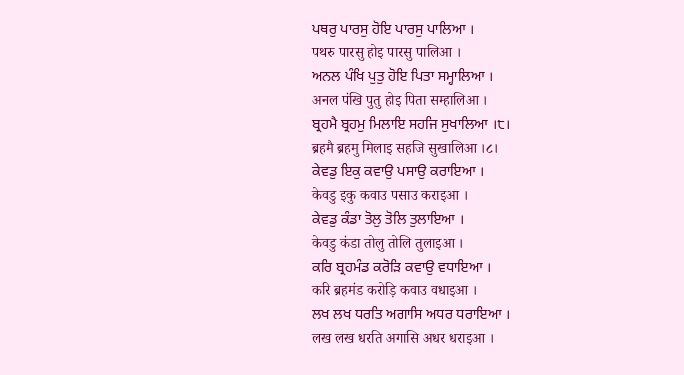ਪਥਰੁ ਪਾਰਸੁ ਹੋਇ ਪਾਰਸੁ ਪਾਲਿਆ ।
पथरु पारसु होइ पारसु पालिआ ।
ਅਨਲ ਪੰਖਿ ਪੁਤੁ ਹੋਇ ਪਿਤਾ ਸਮ੍ਹਾਲਿਆ ।
अनल पंखि पुतु होइ पिता सम्हालिआ ।
ਬ੍ਰਹਮੈ ਬ੍ਰਹਮੁ ਮਿਲਾਇ ਸਹਜਿ ਸੁਖਾਲਿਆ ।੮।
ब्रहमै ब्रहमु मिलाइ सहजि सुखालिआ ।८।
ਕੇਵਡੁ ਇਕੁ ਕਵਾਉ ਪਸਾਉ ਕਰਾਇਆ ।
केवडु इकु कवाउ पसाउ कराइआ ।
ਕੇਵਡੁ ਕੰਡਾ ਤੋਲੁ ਤੋਲਿ ਤੁਲਾਇਆ ।
केवडु कंडा तोलु तोलि तुलाइआ ।
ਕਰਿ ਬ੍ਰਹਮੰਡ ਕਰੋੜਿ ਕਵਾਉ ਵਧਾਇਆ ।
करि ब्रहमंड करोड़ि कवाउ वधाइआ ।
ਲਖ ਲਖ ਧਰਤਿ ਅਗਾਸਿ ਅਧਰ ਧਰਾਇਆ ।
लख लख धरति अगासि अधर धराइआ ।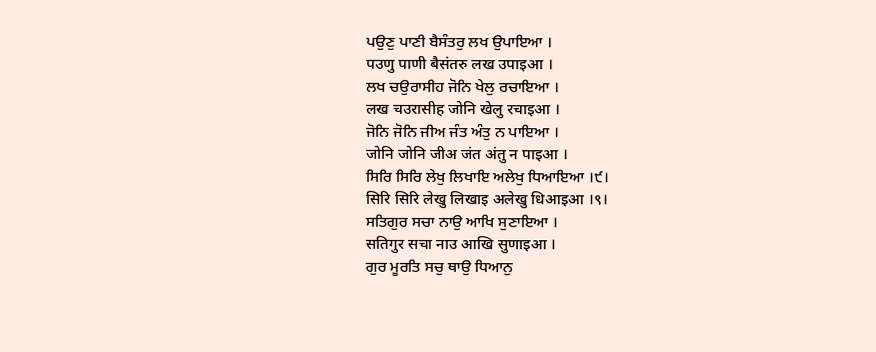ਪਉਣੁ ਪਾਣੀ ਬੈਸੰਤਰੁ ਲਖ ਉਪਾਇਆ ।
पउणु पाणी बैसंतरु लख उपाइआ ।
ਲਖ ਚਉਰਾਸੀਹ ਜੋਨਿ ਖੇਲੁ ਰਚਾਇਆ ।
लख चउरासीह जोनि खेलु रचाइआ ।
ਜੋਨਿ ਜੋਨਿ ਜੀਅ ਜੰਤ ਅੰਤੁ ਨ ਪਾਇਆ ।
जोनि जोनि जीअ जंत अंतु न पाइआ ।
ਸਿਰਿ ਸਿਰਿ ਲੇਖੁ ਲਿਖਾਇ ਅਲੇਖੁ ਧਿਆਇਆ ।੯।
सिरि सिरि लेखु लिखाइ अलेखु धिआइआ ।९।
ਸਤਿਗੁਰ ਸਚਾ ਨਾਉ ਆਖਿ ਸੁਣਾਇਆ ।
सतिगुर सचा नाउ आखि सुणाइआ ।
ਗੁਰ ਮੂਰਤਿ ਸਚੁ ਥਾਉ ਧਿਆਨੁ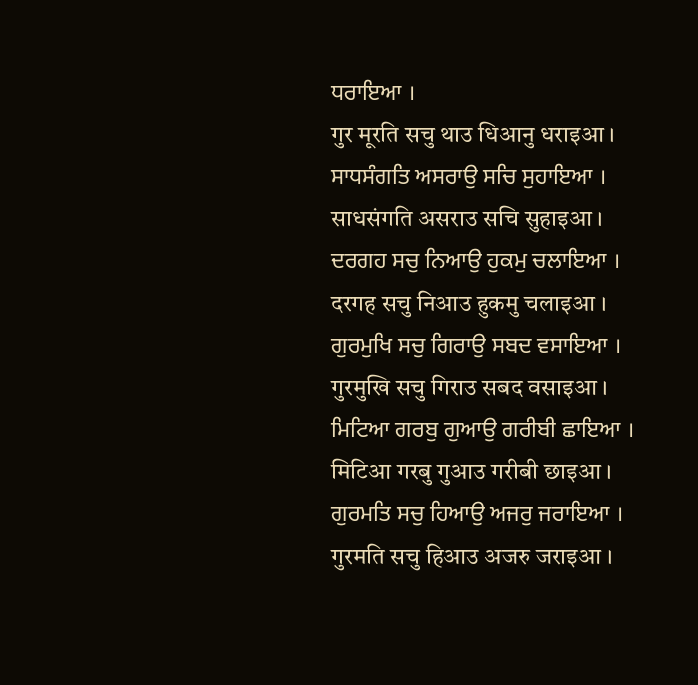ਧਰਾਇਆ ।
गुर मूरति सचु थाउ धिआनु धराइआ ।
ਸਾਧਸੰਗਤਿ ਅਸਰਾਉ ਸਚਿ ਸੁਹਾਇਆ ।
साधसंगति असराउ सचि सुहाइआ ।
ਦਰਗਹ ਸਚੁ ਨਿਆਉ ਹੁਕਮੁ ਚਲਾਇਆ ।
दरगह सचु निआउ हुकमु चलाइआ ।
ਗੁਰਮੁਖਿ ਸਚੁ ਗਿਰਾਉ ਸਬਦ ਵਸਾਇਆ ।
गुरमुखि सचु गिराउ सबद वसाइआ ।
ਮਿਟਿਆ ਗਰਬੁ ਗੁਆਉ ਗਰੀਬੀ ਛਾਇਆ ।
मिटिआ गरबु गुआउ गरीबी छाइआ ।
ਗੁਰਮਤਿ ਸਚੁ ਹਿਆਉ ਅਜਰੁ ਜਰਾਇਆ ।
गुरमति सचु हिआउ अजरु जराइआ ।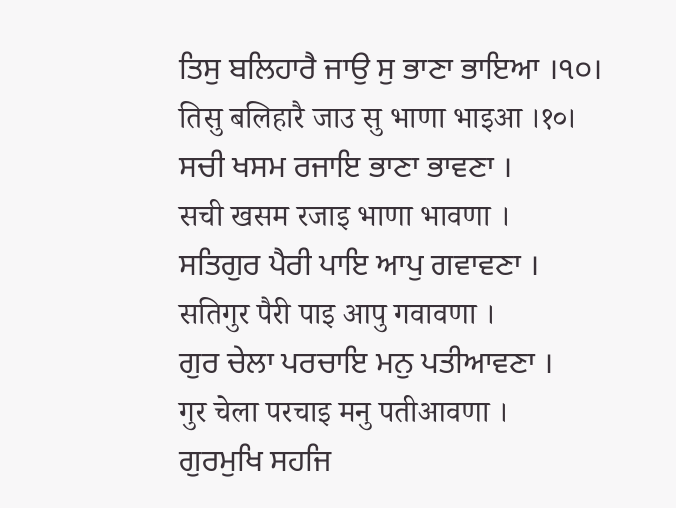ਤਿਸੁ ਬਲਿਹਾਰੈ ਜਾਉ ਸੁ ਭਾਣਾ ਭਾਇਆ ।੧੦।
तिसु बलिहारै जाउ सु भाणा भाइआ ।१०।
ਸਚੀ ਖਸਮ ਰਜਾਇ ਭਾਣਾ ਭਾਵਣਾ ।
सची खसम रजाइ भाणा भावणा ।
ਸਤਿਗੁਰ ਪੈਰੀ ਪਾਇ ਆਪੁ ਗਵਾਵਣਾ ।
सतिगुर पैरी पाइ आपु गवावणा ।
ਗੁਰ ਚੇਲਾ ਪਰਚਾਇ ਮਨੁ ਪਤੀਆਵਣਾ ।
गुर चेला परचाइ मनु पतीआवणा ।
ਗੁਰਮੁਖਿ ਸਹਜਿ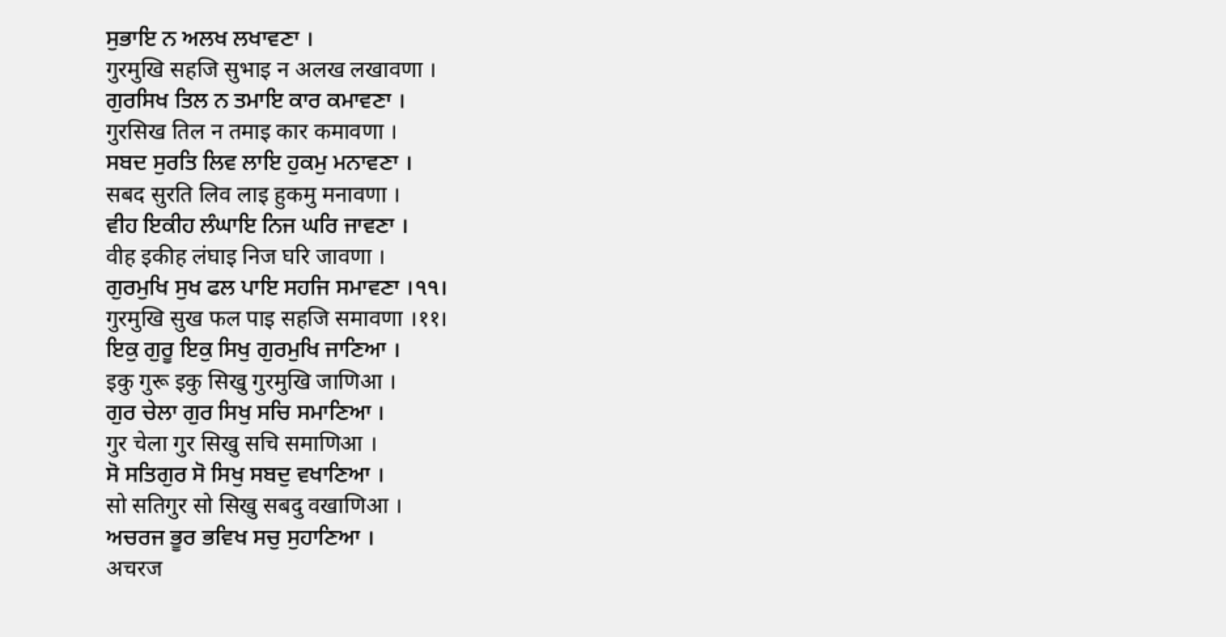ਸੁਭਾਇ ਨ ਅਲਖ ਲਖਾਵਣਾ ।
गुरमुखि सहजि सुभाइ न अलख लखावणा ।
ਗੁਰਸਿਖ ਤਿਲ ਨ ਤਮਾਇ ਕਾਰ ਕਮਾਵਣਾ ।
गुरसिख तिल न तमाइ कार कमावणा ।
ਸਬਦ ਸੁਰਤਿ ਲਿਵ ਲਾਇ ਹੁਕਮੁ ਮਨਾਵਣਾ ।
सबद सुरति लिव लाइ हुकमु मनावणा ।
ਵੀਹ ਇਕੀਹ ਲੰਘਾਇ ਨਿਜ ਘਰਿ ਜਾਵਣਾ ।
वीह इकीह लंघाइ निज घरि जावणा ।
ਗੁਰਮੁਖਿ ਸੁਖ ਫਲ ਪਾਇ ਸਹਜਿ ਸਮਾਵਣਾ ।੧੧।
गुरमुखि सुख फल पाइ सहजि समावणा ।११।
ਇਕੁ ਗੁਰੂ ਇਕੁ ਸਿਖੁ ਗੁਰਮੁਖਿ ਜਾਣਿਆ ।
इकु गुरू इकु सिखु गुरमुखि जाणिआ ।
ਗੁਰ ਚੇਲਾ ਗੁਰ ਸਿਖੁ ਸਚਿ ਸਮਾਣਿਆ ।
गुर चेला गुर सिखु सचि समाणिआ ।
ਸੋ ਸਤਿਗੁਰ ਸੋ ਸਿਖੁ ਸਬਦੁ ਵਖਾਣਿਆ ।
सो सतिगुर सो सिखु सबदु वखाणिआ ।
ਅਚਰਜ ਭੂਰ ਭਵਿਖ ਸਚੁ ਸੁਹਾਣਿਆ ।
अचरज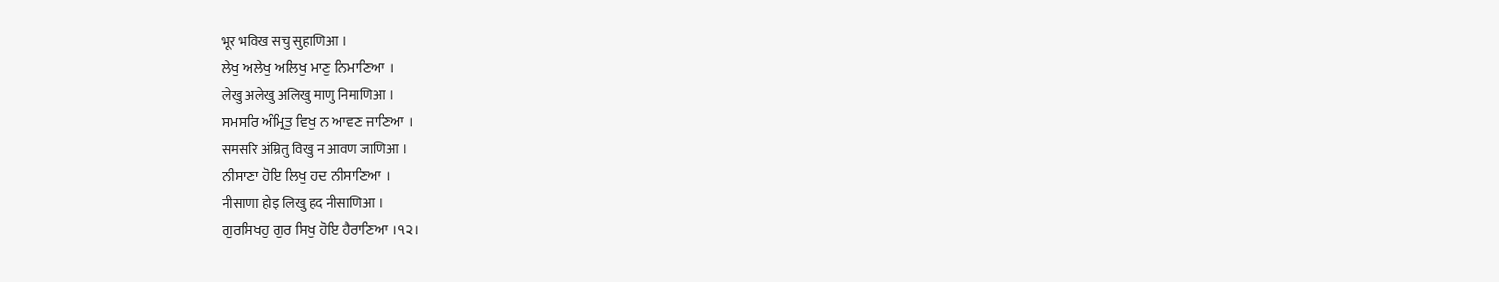भूर भविख सचु सुहाणिआ ।
ਲੇਖੁ ਅਲੇਖੁ ਅਲਿਖੁ ਮਾਣੁ ਨਿਮਾਣਿਆ ।
लेखु अलेखु अलिखु माणु निमाणिआ ।
ਸਮਸਰਿ ਅੰਮ੍ਰਿਤੁ ਵਿਖੁ ਨ ਆਵਣ ਜਾਣਿਆ ।
समसरि अंम्रितु विखु न आवण जाणिआ ।
ਨੀਸਾਣਾ ਹੋਇ ਲਿਖੁ ਹਦ ਨੀਸਾਣਿਆ ।
नीसाणा होइ लिखु हद नीसाणिआ ।
ਗੁਰਸਿਖਹੁ ਗੁਰ ਸਿਖੁ ਹੋਇ ਹੈਰਾਣਿਆ ।੧੨।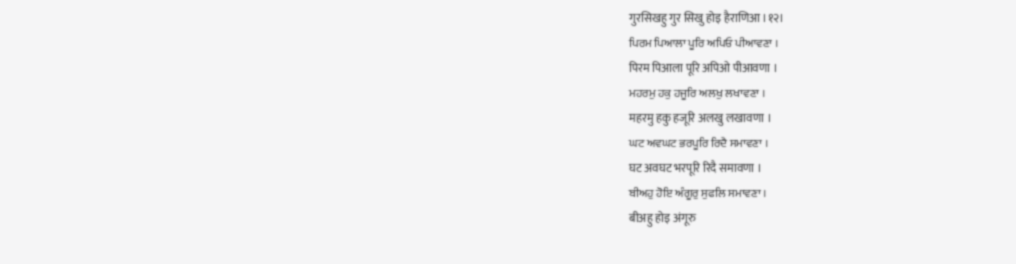गुरसिखहु गुर सिखु होइ हैराणिआ ।१२।
ਪਿਰਮ ਪਿਆਲਾ ਪੂਰਿ ਅਪਿਓ ਪੀਆਵਣਾ ।
पिरम पिआला पूरि अपिओ पीआवणा ।
ਮਹਰਮੁ ਹਕੁ ਹਜੂਰਿ ਅਲਖੁ ਲਖਾਵਣਾ ।
महरमु हकु हजूरि अलखु लखावणा ।
ਘਟ ਅਵਘਟ ਭਰਪੂਰਿ ਰਿਦੈ ਸਮਾਵਣਾ ।
घट अवघट भरपूरि रिदै समावणा ।
ਬੀਅਹੁ ਹੋਇ ਅੰਗੂਰੁ ਸੁਫਲਿ ਸਮਾਵਣਾ ।
बीअहु होइ अंगूरु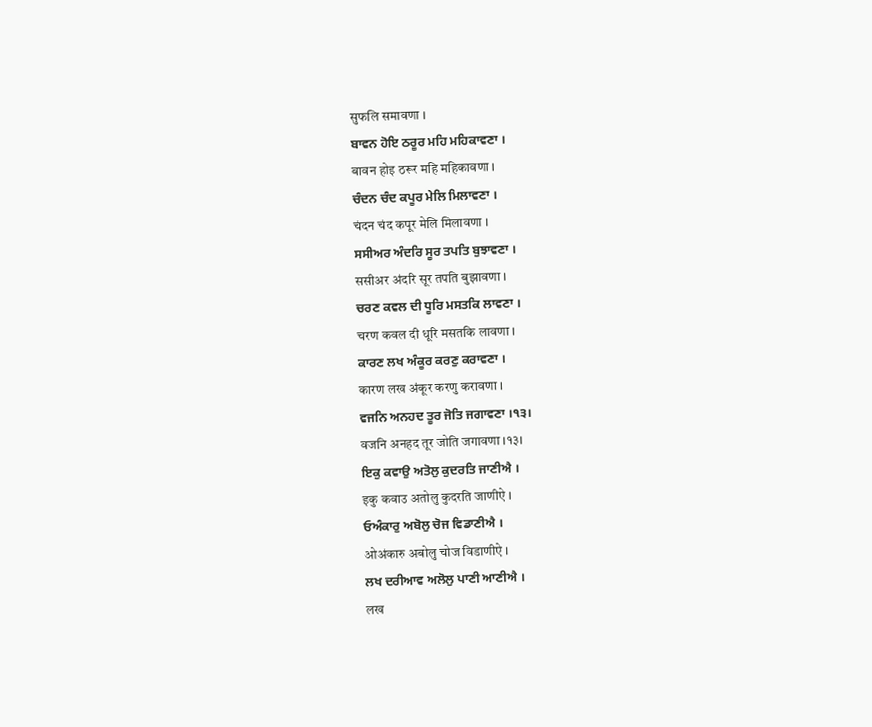सुफलि समावणा ।
ਬਾਵਨ ਹੋਇ ਠਰੂਰ ਮਹਿ ਮਹਿਕਾਵਣਾ ।
बावन होइ ठरूर महि महिकावणा ।
ਚੰਦਨ ਚੰਦ ਕਪੂਰ ਮੇਲਿ ਮਿਲਾਵਣਾ ।
चंदन चंद कपूर मेलि मिलावणा ।
ਸਸੀਅਰ ਅੰਦਰਿ ਸੂਰ ਤਪਤਿ ਬੁਝਾਵਣਾ ।
ससीअर अंदरि सूर तपति बुझावणा ।
ਚਰਣ ਕਵਲ ਦੀ ਧੂਰਿ ਮਸਤਕਿ ਲਾਵਣਾ ।
चरण कवल दी धूरि मसतकि लावणा ।
ਕਾਰਣ ਲਖ ਅੰਕੂਰ ਕਰਣੁ ਕਰਾਵਣਾ ।
कारण लख अंकूर करणु करावणा ।
ਵਜਨਿ ਅਨਹਦ ਤੂਰ ਜੋਤਿ ਜਗਾਵਣਾ ।੧੩।
वजनि अनहद तूर जोति जगावणा ।१३।
ਇਕੁ ਕਵਾਉ ਅਤੋਲੁ ਕੁਦਰਤਿ ਜਾਣੀਐ ।
इकु कवाउ अतोलु कुदरति जाणीऐ ।
ਓਅੰਕਾਰੁ ਅਬੋਲੁ ਚੋਜ ਵਿਡਾਣੀਐ ।
ओअंकारु अबोलु चोज विडाणीऐ ।
ਲਖ ਦਰੀਆਵ ਅਲੋਲੁ ਪਾਣੀ ਆਣੀਐ ।
लख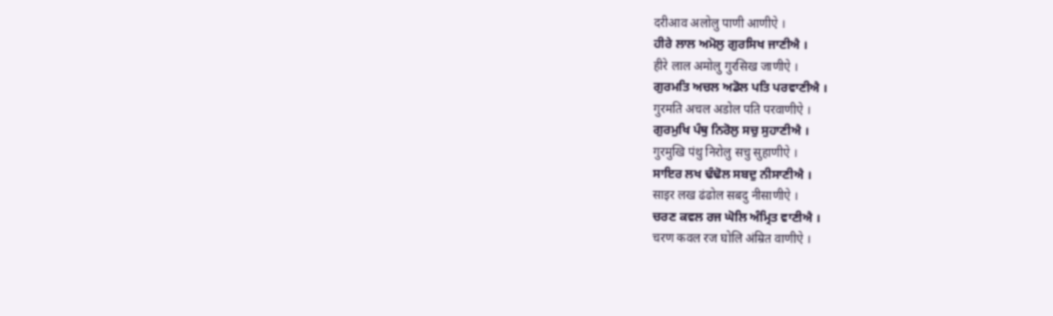दरीआव अलोलु पाणी आणीऐ ।
ਹੀਰੇ ਲਾਲ ਅਮੋਲੁ ਗੁਰਸਿਖ ਜਾਣੀਐ ।
हीरे लाल अमोलु गुरसिख जाणीऐ ।
ਗੁਰਮਤਿ ਅਚਲ ਅਡੋਲ ਪਤਿ ਪਰਵਾਣੀਐ ।
गुरमति अचल अडोल पति परवाणीऐ ।
ਗੁਰਮੁਖਿ ਪੰਥੁ ਨਿਰੋਲੁ ਸਚੁ ਸੁਹਾਣੀਐ ।
गुरमुखि पंथु निरोलु सचु सुहाणीऐ ।
ਸਾਇਰ ਲਖ ਢੰਢੋਲ ਸਬਦੁ ਨੀਸਾਣੀਐ ।
साइर लख ढंढोल सबदु नीसाणीऐ ।
ਚਰਣ ਕਵਲ ਰਜ ਘੋਲਿ ਅੰਮ੍ਰਿਤ ਵਾਣੀਐ ।
चरण कवल रज घोलि अंम्रित वाणीऐ ।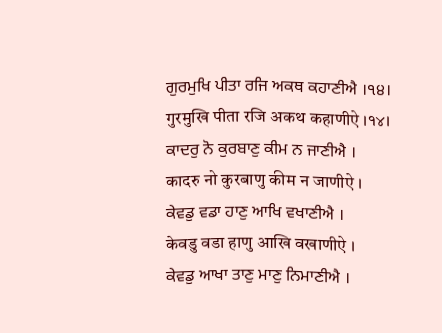ਗੁਰਮੁਖਿ ਪੀਤਾ ਰਜਿ ਅਕਥ ਕਹਾਣੀਐ ।੧੪।
गुरमुखि पीता रजि अकथ कहाणीऐ ।१४।
ਕਾਦਰੁ ਨੋ ਕੁਰਬਾਣੁ ਕੀਮ ਨ ਜਾਣੀਐ ।
कादरु नो कुरबाणु कीम न जाणीऐ ।
ਕੇਵਡੁ ਵਡਾ ਹਾਣੁ ਆਖਿ ਵਖਾਣੀਐ ।
केवडु वडा हाणु आखि वखाणीऐ ।
ਕੇਵਡੁ ਆਖਾ ਤਾਣੁ ਮਾਣੁ ਨਿਮਾਣੀਐ ।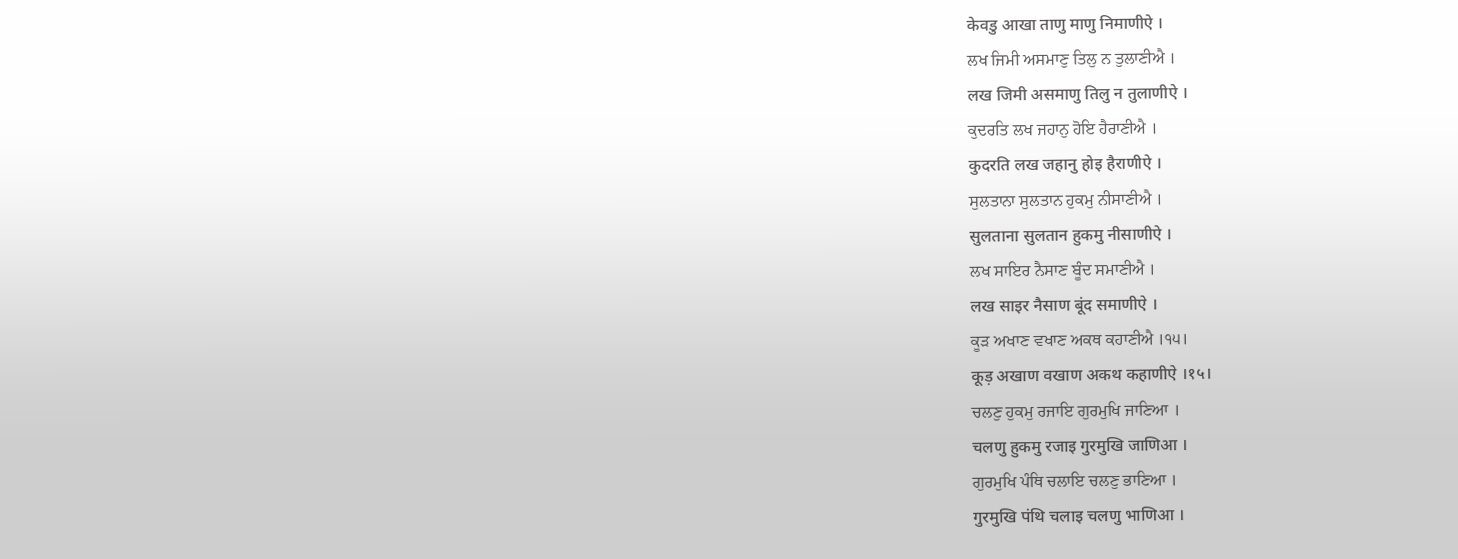केवडु आखा ताणु माणु निमाणीऐ ।
ਲਖ ਜਿਮੀ ਅਸਮਾਣੁ ਤਿਲੁ ਨ ਤੁਲਾਣੀਐ ।
लख जिमी असमाणु तिलु न तुलाणीऐ ।
ਕੁਦਰਤਿ ਲਖ ਜਹਾਨੁ ਹੋਇ ਹੈਰਾਣੀਐ ।
कुदरति लख जहानु होइ हैराणीऐ ।
ਸੁਲਤਾਨਾ ਸੁਲਤਾਨ ਹੁਕਮੁ ਨੀਸਾਣੀਐ ।
सुलताना सुलतान हुकमु नीसाणीऐ ।
ਲਖ ਸਾਇਰ ਨੈਸਾਣ ਬੂੰਦ ਸਮਾਣੀਐ ।
लख साइर नैसाण बूंद समाणीऐ ।
ਕੂੜ ਅਖਾਣ ਵਖਾਣ ਅਕਥ ਕਹਾਣੀਐ ।੧੫।
कूड़ अखाण वखाण अकथ कहाणीऐ ।१५।
ਚਲਣੁ ਹੁਕਮੁ ਰਜਾਇ ਗੁਰਮੁਖਿ ਜਾਣਿਆ ।
चलणु हुकमु रजाइ गुरमुखि जाणिआ ।
ਗੁਰਮੁਖਿ ਪੰਥਿ ਚਲਾਇ ਚਲਣੁ ਭਾਣਿਆ ।
गुरमुखि पंथि चलाइ चलणु भाणिआ ।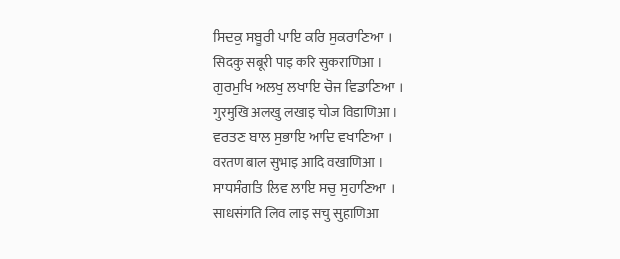ਸਿਦਕੁ ਸਬੂਰੀ ਪਾਇ ਕਰਿ ਸੁਕਰਾਣਿਆ ।
सिदकु सबूरी पाइ करि सुकराणिआ ।
ਗੁਰਮੁਖਿ ਅਲਖੁ ਲਖਾਇ ਚੋਜ ਵਿਡਾਣਿਆ ।
गुरमुखि अलखु लखाइ चोज विडाणिआ ।
ਵਰਤਣ ਬਾਲ ਸੁਭਾਇ ਆਦਿ ਵਖਾਣਿਆ ।
वरतण बाल सुभाइ आदि वखाणिआ ।
ਸਾਧਸੰਗਤਿ ਲਿਵ ਲਾਇ ਸਚੁ ਸੁਹਾਣਿਆ ।
साधसंगति लिव लाइ सचु सुहाणिआ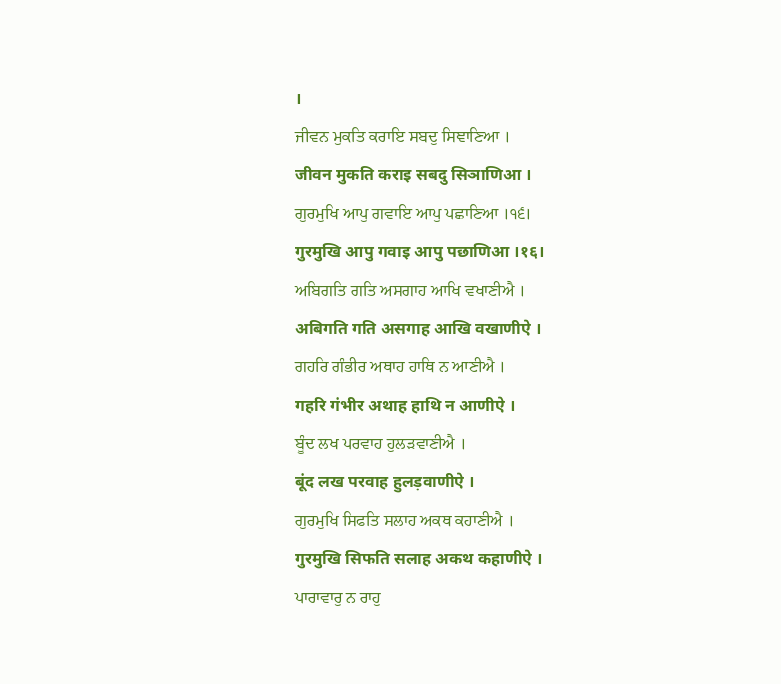।
ਜੀਵਨ ਮੁਕਤਿ ਕਰਾਇ ਸਬਦੁ ਸਿਞਾਣਿਆ ।
जीवन मुकति कराइ सबदु सिञाणिआ ।
ਗੁਰਮੁਖਿ ਆਪੁ ਗਵਾਇ ਆਪੁ ਪਛਾਣਿਆ ।੧੬।
गुरमुखि आपु गवाइ आपु पछाणिआ ।१६।
ਅਬਿਗਤਿ ਗਤਿ ਅਸਗਾਹ ਆਖਿ ਵਖਾਣੀਐ ।
अबिगति गति असगाह आखि वखाणीऐ ।
ਗਹਰਿ ਗੰਭੀਰ ਅਥਾਹ ਹਾਥਿ ਨ ਆਣੀਐ ।
गहरि गंभीर अथाह हाथि न आणीऐ ।
ਬੂੰਦ ਲਖ ਪਰਵਾਹ ਹੁਲੜਵਾਣੀਐ ।
बूंद लख परवाह हुलड़वाणीऐ ।
ਗੁਰਮੁਖਿ ਸਿਫਤਿ ਸਲਾਹ ਅਕਥ ਕਹਾਣੀਐ ।
गुरमुखि सिफति सलाह अकथ कहाणीऐ ।
ਪਾਰਾਵਾਰੁ ਨ ਰਾਹੁ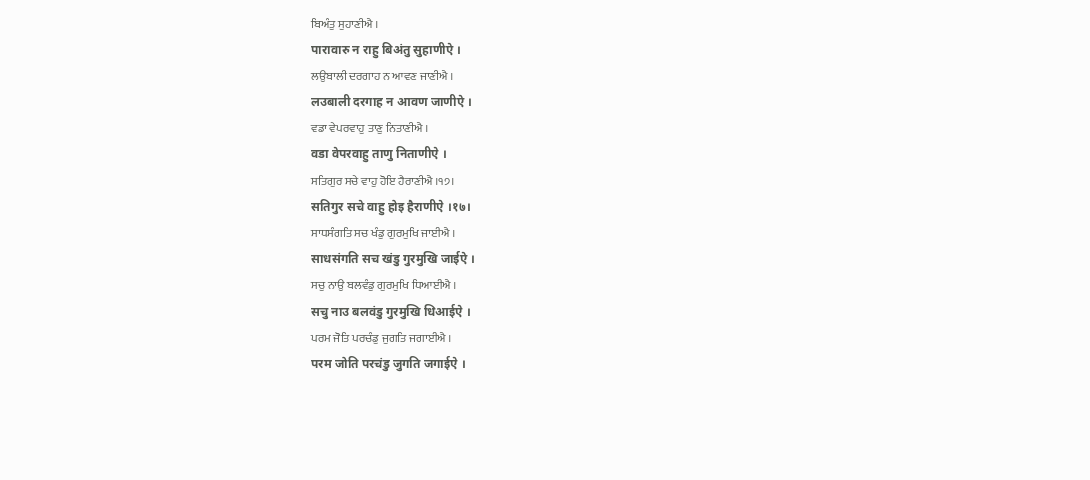ਬਿਅੰਤੁ ਸੁਹਾਣੀਐ ।
पारावारु न राहु बिअंतु सुहाणीऐ ।
ਲਉਬਾਲੀ ਦਰਗਾਹ ਨ ਆਵਣ ਜਾਣੀਐ ।
लउबाली दरगाह न आवण जाणीऐ ।
ਵਡਾ ਵੇਪਰਵਾਹੁ ਤਾਣੁ ਨਿਤਾਣੀਐ ।
वडा वेपरवाहु ताणु निताणीऐ ।
ਸਤਿਗੁਰ ਸਚੇ ਵਾਹੁ ਹੋਇ ਹੈਰਾਣੀਐ ।੧੭।
सतिगुर सचे वाहु होइ हैराणीऐ ।१७।
ਸਾਧਸੰਗਤਿ ਸਚ ਖੰਡੁ ਗੁਰਮੁਖਿ ਜਾਈਐ ।
साधसंगति सच खंडु गुरमुखि जाईऐ ।
ਸਚੁ ਨਾਉ ਬਲਵੰਡੁ ਗੁਰਮੁਖਿ ਧਿਆਈਐ ।
सचु नाउ बलवंडु गुरमुखि धिआईऐ ।
ਪਰਮ ਜੋਤਿ ਪਰਚੰਡੁ ਜੁਗਤਿ ਜਗਾਈਐ ।
परम जोति परचंडु जुगति जगाईऐ ।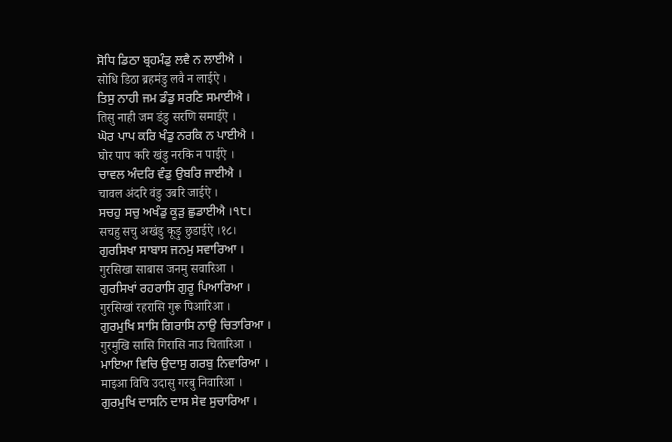ਸੋਧਿ ਡਿਠਾ ਬ੍ਰਹਮੰਡੁ ਲਵੈ ਨ ਲਾਈਐ ।
सोधि डिठा ब्रहमंडु लवै न लाईऐ ।
ਤਿਸੁ ਨਾਹੀ ਜਮ ਡੰਡੁ ਸਰਣਿ ਸਮਾਈਐ ।
तिसु नाही जम डंडु सरणि समाईऐ ।
ਘੋਰ ਪਾਪ ਕਰਿ ਖੰਡੁ ਨਰਕਿ ਨ ਪਾਈਐ ।
घोर पाप करि खंडु नरकि न पाईऐ ।
ਚਾਵਲ ਅੰਦਰਿ ਵੰਡੁ ਉਬਰਿ ਜਾਈਐ ।
चावल अंदरि वंडु उबरि जाईऐ ।
ਸਚਹੁ ਸਚੁ ਅਖੰਡੁ ਕੂੜੁ ਛੁਡਾਈਐ ।੧੮।
सचहु सचु अखंडु कूड़ु छुडाईऐ ।१८।
ਗੁਰਸਿਖਾ ਸਾਬਾਸ ਜਨਮੁ ਸਵਾਰਿਆ ।
गुरसिखा साबास जनमु सवारिआ ।
ਗੁਰਸਿਖਾਂ ਰਹਰਾਸਿ ਗੁਰੂ ਪਿਆਰਿਆ ।
गुरसिखां रहरासि गुरू पिआरिआ ।
ਗੁਰਮੁਖਿ ਸਾਸਿ ਗਿਰਾਸਿ ਨਾਉ ਚਿਤਾਰਿਆ ।
गुरमुखि सासि गिरासि नाउ चितारिआ ।
ਮਾਇਆ ਵਿਚਿ ਉਦਾਸੁ ਗਰਬੁ ਨਿਵਾਰਿਆ ।
माइआ विचि उदासु गरबु निवारिआ ।
ਗੁਰਮੁਖਿ ਦਾਸਨਿ ਦਾਸ ਸੇਵ ਸੁਚਾਰਿਆ ।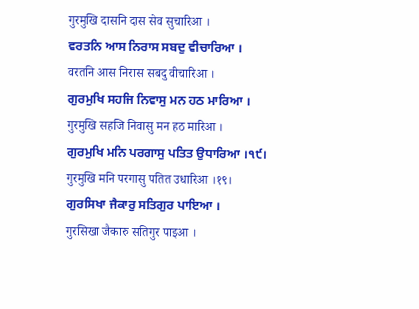गुरमुखि दासनि दास सेव सुचारिआ ।
ਵਰਤਨਿ ਆਸ ਨਿਰਾਸ ਸਬਦੁ ਵੀਚਾਰਿਆ ।
वरतनि आस निरास सबदु वीचारिआ ।
ਗੁਰਮੁਖਿ ਸਹਜਿ ਨਿਵਾਸੁ ਮਨ ਹਠ ਮਾਰਿਆ ।
गुरमुखि सहजि निवासु मन हठ मारिआ ।
ਗੁਰਮੁਖਿ ਮਨਿ ਪਰਗਾਸੁ ਪਤਿਤ ਉਧਾਰਿਆ ।੧੯।
गुरमुखि मनि परगासु पतित उधारिआ ।१९।
ਗੁਰਸਿਖਾ ਜੈਕਾਰੁ ਸਤਿਗੁਰ ਪਾਇਆ ।
गुरसिखा जैकारु सतिगुर पाइआ ।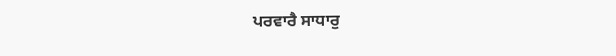ਪਰਵਾਰੈ ਸਾਧਾਰੁ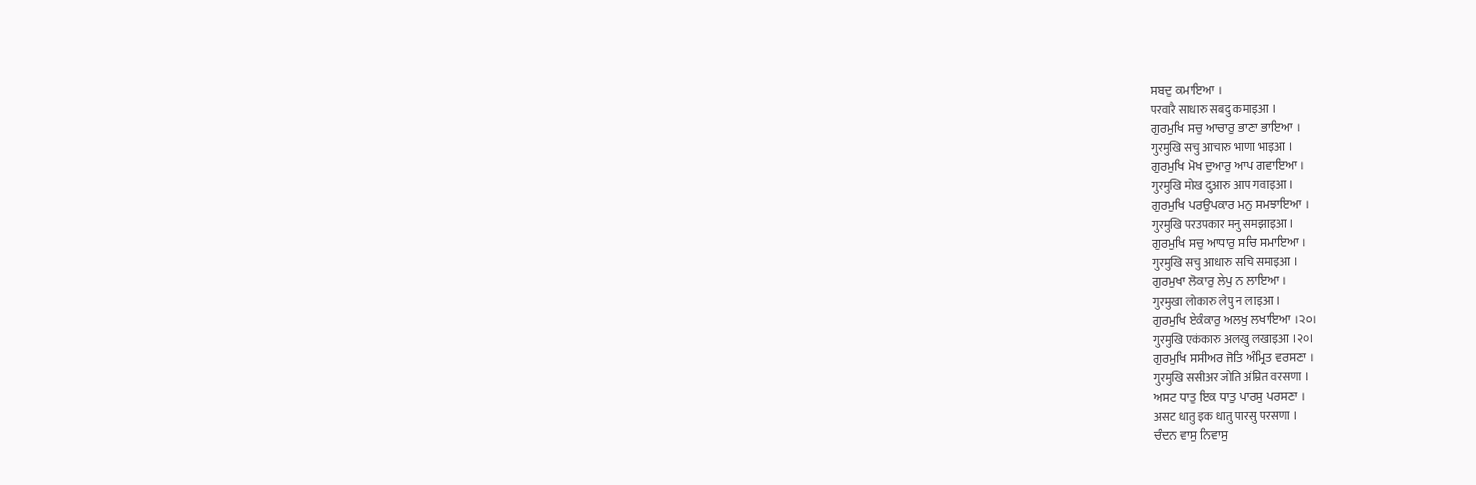ਸਬਦੁ ਕਮਾਇਆ ।
परवारै साधारु सबदु कमाइआ ।
ਗੁਰਮੁਖਿ ਸਚੁ ਆਚਾਰੁ ਭਾਣਾ ਭਾਇਆ ।
गुरमुखि सचु आचारु भाणा भाइआ ।
ਗੁਰਮੁਖਿ ਮੋਖ ਦੁਆਰੁ ਆਪ ਗਵਾਇਆ ।
गुरमुखि मोख दुआरु आप गवाइआ ।
ਗੁਰਮੁਖਿ ਪਰਉਪਕਾਰ ਮਨੁ ਸਮਝਾਇਆ ।
गुरमुखि परउपकार मनु समझाइआ ।
ਗੁਰਮੁਖਿ ਸਚੁ ਆਧਾਰੁ ਸਚਿ ਸਮਾਇਆ ।
गुरमुखि सचु आधारु सचि समाइआ ।
ਗੁਰਮੁਖਾ ਲੋਕਾਰੁ ਲੇਪੁ ਨ ਲਾਇਆ ।
गुरमुखा लोकारु लेपु न लाइआ ।
ਗੁਰਮੁਖਿ ਏਕੰਕਾਰੁ ਅਲਖੁ ਲਖਾਇਆ ।੨੦।
गुरमुखि एकंकारु अलखु लखाइआ ।२०।
ਗੁਰਮੁਖਿ ਸਸੀਅਰ ਜੋਤਿ ਅੰਮ੍ਰਿਤ ਵਰਸਣਾ ।
गुरमुखि ससीअर जोति अंम्रित वरसणा ।
ਅਸਟ ਧਾਤੁ ਇਕ ਧਾਤੁ ਪਾਰਸੁ ਪਰਸਣਾ ।
असट धातु इक धातु पारसु परसणा ।
ਚੰਦਨ ਵਾਸੁ ਨਿਵਾਸੁ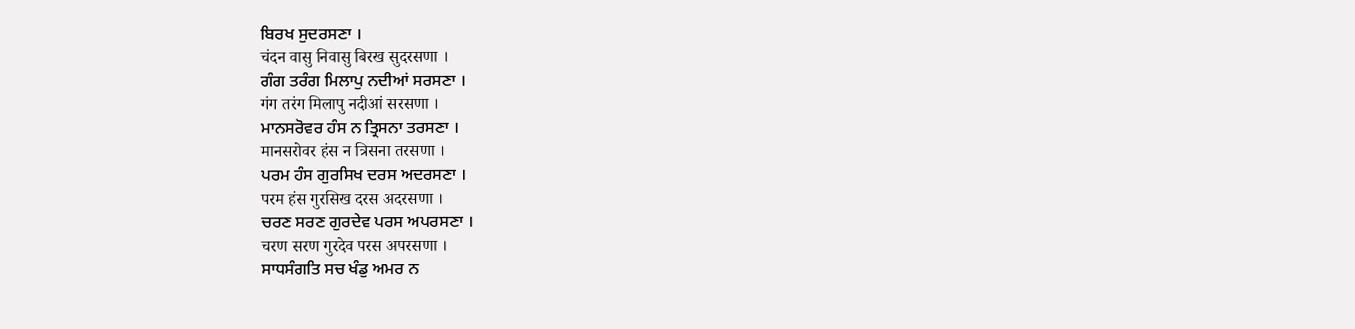ਬਿਰਖ ਸੁਦਰਸਣਾ ।
चंदन वासु निवासु बिरख सुदरसणा ।
ਗੰਗ ਤਰੰਗ ਮਿਲਾਪੁ ਨਦੀਆਂ ਸਰਸਣਾ ।
गंग तरंग मिलापु नदीआं सरसणा ।
ਮਾਨਸਰੋਵਰ ਹੰਸ ਨ ਤ੍ਰਿਸਨਾ ਤਰਸਣਾ ।
मानसरोवर हंस न त्रिसना तरसणा ।
ਪਰਮ ਹੰਸ ਗੁਰਸਿਖ ਦਰਸ ਅਦਰਸਣਾ ।
परम हंस गुरसिख दरस अदरसणा ।
ਚਰਣ ਸਰਣ ਗੁਰਦੇਵ ਪਰਸ ਅਪਰਸਣਾ ।
चरण सरण गुरदेव परस अपरसणा ।
ਸਾਧਸੰਗਤਿ ਸਚ ਖੰਡੁ ਅਮਰ ਨ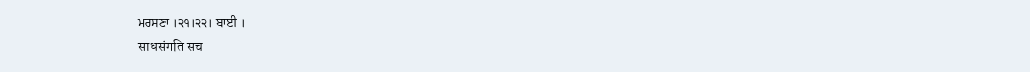ਮਰਸਣਾ ।੨੧।੨੨। ਬਾਈ ।
साधसंगति सच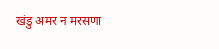खंडु अमर न मरसणा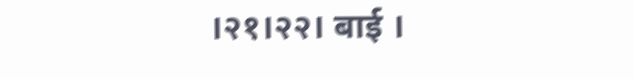।२१।२२। बाई ।